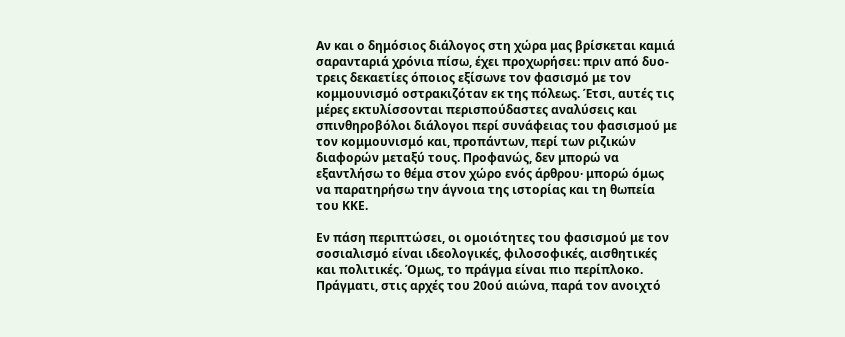Αν και ο δημόσιος διάλογος στη χώρα μας βρίσκεται καμιά σαρανταριά χρόνια πίσω, έχει προχωρήσει: πριν από δυο-τρεις δεκαετίες όποιος εξίσωνε τον φασισμό με τον κομμουνισμό οστρακιζόταν εκ της πόλεως. Έτσι, αυτές τις μέρες εκτυλίσσονται περισπούδαστες αναλύσεις και σπινθηροβόλοι διάλογοι περί συνάφειας του φασισμού με τον κομμουνισμό και, προπάντων, περί των ριζικών διαφορών μεταξύ τους. Προφανώς, δεν μπορώ να εξαντλήσω το θέμα στον χώρο ενός άρθρου· μπορώ όμως να παρατηρήσω την άγνοια της ιστορίας και τη θωπεία του ΚΚΕ.

Εν πάση περιπτώσει, οι ομοιότητες του φασισμού με τον σοσιαλισμό είναι ιδεολογικές, φιλοσοφικές, αισθητικές και πολιτικές. Όμως, το πράγμα είναι πιο περίπλοκο. Πράγματι, στις αρχές του 20ού αιώνα, παρά τον ανοιχτό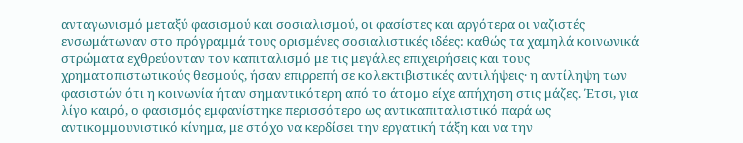ανταγωνισμό μεταξύ φασισμού και σοσιαλισμού, οι φασίστες και αργότερα οι ναζιστές ενσωμάτωναν στο πρόγραμμά τους ορισμένες σοσιαλιστικές ιδέες: καθώς τα χαμηλά κοινωνικά στρώματα εχθρεύονταν τον καπιταλισμό με τις μεγάλες επιχειρήσεις και τους χρηματοπιστωτικούς θεσμούς, ήσαν επιρρεπή σε κολεκτιβιστικές αντιλήψεις· η αντίληψη των φασιστών ότι η κοινωνία ήταν σημαντικότερη από το άτομο είχε απήχηση στις μάζες. Έτσι, για λίγο καιρό, ο φασισμός εμφανίστηκε περισσότερο ως αντικαπιταλιστικό παρά ως αντικομμουνιστικό κίνημα, με στόχο να κερδίσει την εργατική τάξη και να την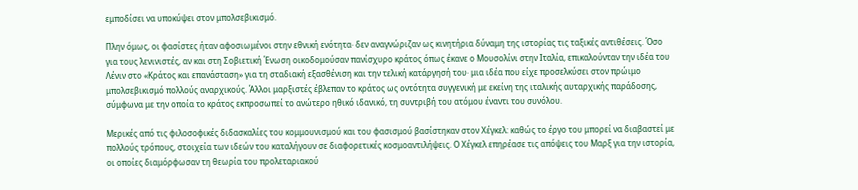εμποδίσει να υποκύψει στον μπολσεβικισμό.

Πλην όμως, οι φασίστες ήταν αφοσιωμένοι στην εθνική ενότητα· δεν αναγνώριζαν ως κινητήρια δύναμη της ιστορίας τις ταξικές αντιθέσεις. Όσο για τους λενινιστές, αν και στη Σοβιετική Ένωση οικοδομούσαν πανίσχυρο κράτος όπως έκανε ο Μουσολίνι στην Ιταλία, επικαλούνταν την ιδέα του Λένιν στο «Κράτος και επανάσταση» για τη σταδιακή εξασθένιση και την τελική κατάργησή του· μια ιδέα που είχε προσελκύσει στον πρώιμο μπολσεβικισμό πολλούς αναρχικούς. Άλλοι μαρξιστές έβλεπαν το κράτος ως οντότητα συγγενική με εκείνη της ιταλικής αυταρχικής παράδοσης, σύμφωνα με την οποία το κράτος εκπροσωπεί το ανώτερο ηθικό ιδανικό, τη συντριβή του ατόμου έναντι του συνόλου.

Μερικές από τις φιλοσοφικές διδασκαλίες του κομμουνισμού και του φασισμού βασίστηκαν στον Χέγκελ: καθώς το έργο του μπορεί να διαβαστεί με πολλούς τρόπους, στοιχεία των ιδεών του καταλήγουν σε διαφορετικές κοσμοαντιλήψεις. Ο Χέγκελ επηρέασε τις απόψεις του Μαρξ για την ιστορία, οι οποίες διαμόρφωσαν τη θεωρία του προλεταριακού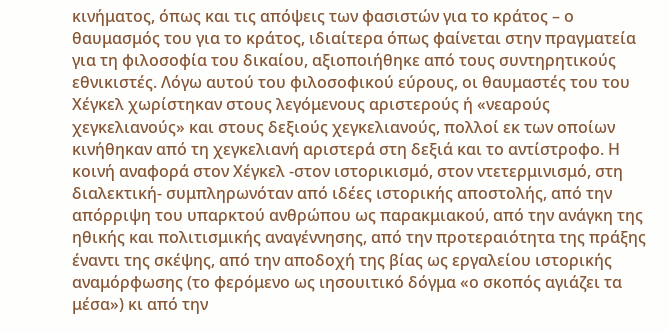κινήματος, όπως και τις απόψεις των φασιστών για το κράτος – ο θαυμασμός του για το κράτος, ιδιαίτερα όπως φαίνεται στην πραγματεία για τη φιλοσοφία του δικαίου, αξιοποιήθηκε από τους συντηρητικούς εθνικιστές. Λόγω αυτού του φιλοσοφικού εύρους, οι θαυμαστές του του Χέγκελ χωρίστηκαν στους λεγόμενους αριστερούς ή «νεαρούς χεγκελιανούς» και στους δεξιούς χεγκελιανούς, πολλοί εκ των οποίων κινήθηκαν από τη χεγκελιανή αριστερά στη δεξιά και το αντίστροφο. Η κοινή αναφορά στον Χέγκελ -στον ιστορικισμό, στον ντετερμινισμό, στη διαλεκτική- συμπληρωνόταν από ιδέες ιστορικής αποστολής, από την απόρριψη του υπαρκτού ανθρώπου ως παρακμιακού, από την ανάγκη της ηθικής και πολιτισμικής αναγέννησης, από την προτεραιότητα της πράξης έναντι της σκέψης, από την αποδοχή της βίας ως εργαλείου ιστορικής αναμόρφωσης (το φερόμενο ως ιησουιτικό δόγμα «ο σκοπός αγιάζει τα μέσα») κι από την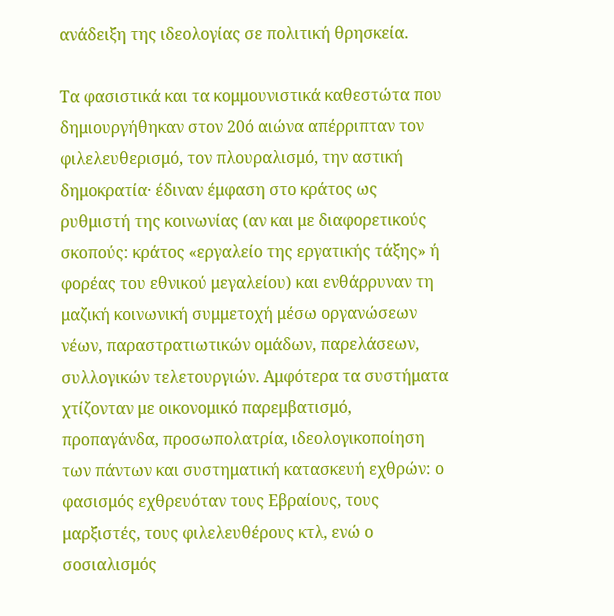ανάδειξη της ιδεολογίας σε πολιτική θρησκεία.

Τα φασιστικά και τα κομμουνιστικά καθεστώτα που δημιουργήθηκαν στον 20ό αιώνα απέρριπταν τον φιλελευθερισμό, τον πλουραλισμό, την αστική δημοκρατία· έδιναν έμφαση στο κράτος ως ρυθμιστή της κοινωνίας (αν και με διαφορετικούς σκοπούς: κράτος «εργαλείο της εργατικής τάξης» ή φορέας του εθνικού μεγαλείου) και ενθάρρυναν τη μαζική κοινωνική συμμετοχή μέσω οργανώσεων νέων, παραστρατιωτικών ομάδων, παρελάσεων, συλλογικών τελετουργιών. Αμφότερα τα συστήματα χτίζονταν με οικονομικό παρεμβατισμό, προπαγάνδα, προσωπολατρία, ιδεολογικοποίηση των πάντων και συστηματική κατασκευή εχθρών: ο φασισμός εχθρευόταν τους Εβραίους, τους μαρξιστές, τους φιλελευθέρους κτλ, ενώ ο σοσιαλισμός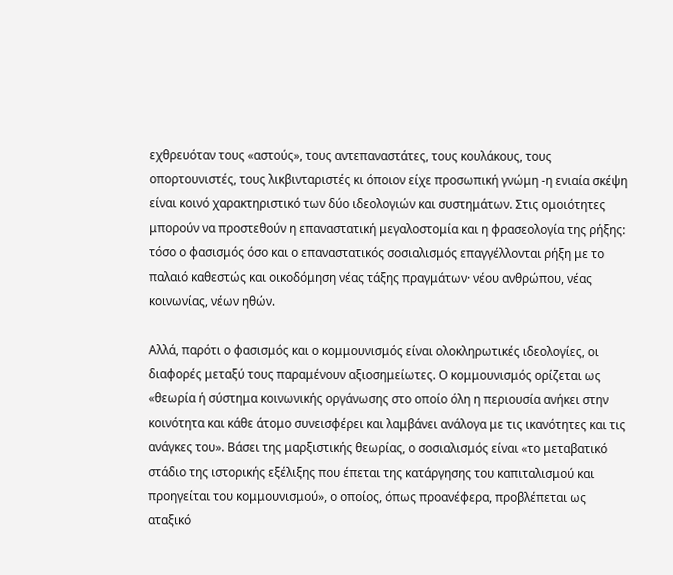εχθρευόταν τους «αστούς», τους αντεπαναστάτες, τους κουλάκους, τους οπορτουνιστές, τους λικβινταριστές κι όποιον είχε προσωπική γνώμη -η ενιαία σκέψη είναι κοινό χαρακτηριστικό των δύο ιδεολογιών και συστημάτων. Στις ομοιότητες μπορούν να προστεθούν η επαναστατική μεγαλοστομία και η φρασεολογία της ρήξης: τόσο ο φασισμός όσο και ο επαναστατικός σοσιαλισμός επαγγέλλονται ρήξη με το παλαιό καθεστώς και οικοδόμηση νέας τάξης πραγμάτων· νέου ανθρώπου, νέας κοινωνίας, νέων ηθών.

Αλλά, παρότι ο φασισμός και ο κομμουνισμός είναι ολοκληρωτικές ιδεολογίες, οι διαφορές μεταξύ τους παραμένουν αξιοσημείωτες. Ο κομμουνισμός ορίζεται ως «θεωρία ή σύστημα κοινωνικής οργάνωσης στο οποίο όλη η περιουσία ανήκει στην κοινότητα και κάθε άτομο συνεισφέρει και λαμβάνει ανάλογα με τις ικανότητες και τις ανάγκες του». Βάσει της μαρξιστικής θεωρίας, ο σοσιαλισμός είναι «το μεταβατικό στάδιο της ιστορικής εξέλιξης που έπεται της κατάργησης του καπιταλισμού και προηγείται του κομμουνισμού», ο οποίος, όπως προανέφερα, προβλέπεται ως αταξικό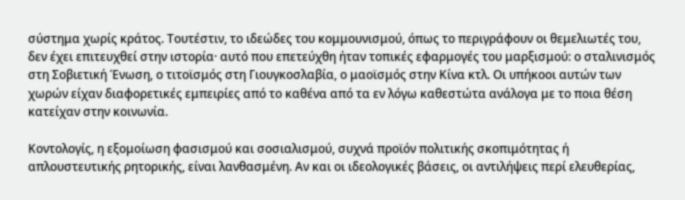σύστημα χωρίς κράτος. Τουτέστιν, το ιδεώδες του κομμουνισμού, όπως το περιγράφουν οι θεμελιωτές του, δεν έχει επιτευχθεί στην ιστορία· αυτό που επετεύχθη ήταν τοπικές εφαρμογές του μαρξισμού: ο σταλινισμός στη Σοβιετική Ένωση, ο τιτοϊσμός στη Γιουγκοσλαβία, ο μαοϊσμός στην Κίνα κτλ. Οι υπήκοοι αυτών των χωρών είχαν διαφορετικές εμπειρίες από το καθένα από τα εν λόγω καθεστώτα ανάλογα με το ποια θέση κατείχαν στην κοινωνία.

Κοντολογίς, η εξομοίωση φασισμού και σοσιαλισμού, συχνά προϊόν πολιτικής σκοπιμότητας ή απλουστευτικής ρητορικής, είναι λανθασμένη. Αν και οι ιδεολογικές βάσεις, οι αντιλήψεις περί ελευθερίας,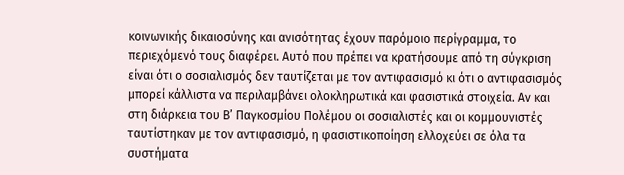κοινωνικής δικαιοσύνης και ανισότητας έχουν παρόμοιο περίγραμμα, το περιεχόμενό τους διαφέρει. Αυτό που πρέπει να κρατήσουμε από τη σύγκριση είναι ότι ο σοσιαλισμός δεν ταυτίζεται με τον αντιφασισμό κι ότι ο αντιφασισμός μπορεί κάλλιστα να περιλαμβάνει ολοκληρωτικά και φασιστικά στοιχεία. Αν και στη διάρκεια του Β’ Παγκοσμίου Πολέμου οι σοσιαλιστές και οι κομμουνιστές ταυτίστηκαν με τον αντιφασισμό, η φασιστικοποίηση ελλοχεύει σε όλα τα συστήματα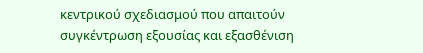κεντρικού σχεδιασμού που απαιτούν συγκέντρωση εξουσίας και εξασθένιση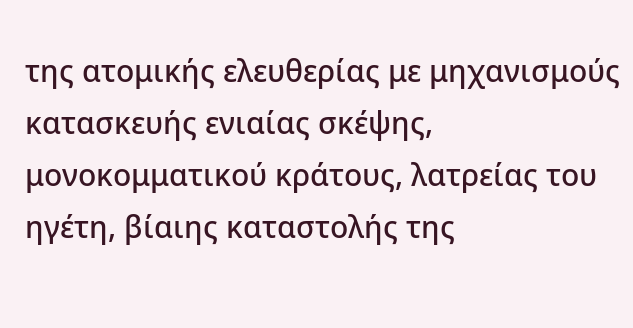της ατομικής ελευθερίας με μηχανισμούς κατασκευής ενιαίας σκέψης, μονοκομματικού κράτους, λατρείας του ηγέτη, βίαιης καταστολής της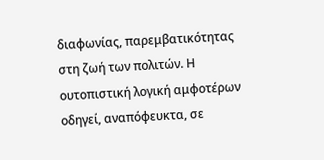διαφωνίας, παρεμβατικότητας στη ζωή των πολιτών. Η ουτοπιστική λογική αμφοτέρων οδηγεί, αναπόφευκτα, σε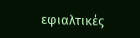εφιαλτικές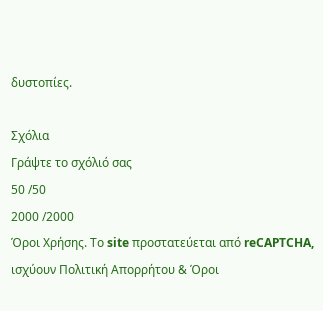δυστοπίες.

Σχόλια
Γράψτε το σχόλιό σας
50 /50
2000 /2000
Όροι Χρήσης. Το site προστατεύεται από reCAPTCHA, ισχύουν Πολιτική Απορρήτου & Όροι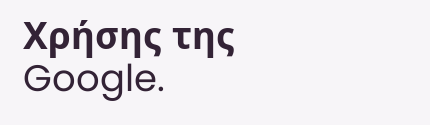Χρήσης της Google.